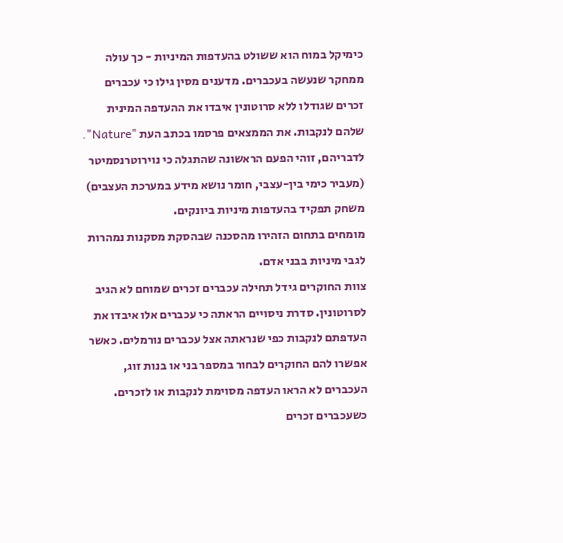כימיקל במוח הוא ששולט בהעדפות המיניות - כך עולה ממחקר שנעשה בעכברים. מדענים מסין גילו כי עכברים זכרים שגודלו ללא סרוטונין איבדו את ההעדפה המינית שלהם לנקבות. את הממצאים פרסמו בכתב העת "Nature". לדבריהם, זוהי הפעם הראשונה שהתגלה כי נוירוטרנסמיטר (מעביר כימי בין-עצבי, חומר נושא מידע במערכת העצבים) משחק תפקיד בהעדפות מיניות ביונקים.
מומחים בתחום הזהירו מהסכנה שבהסקת מסקנות נמהרות לגבי מיניות בבני אדם.
צוות החוקרים גידל תחילה עכברים זכרים שמוחם לא הגיב לסרוטונין. סדרת ניסויים הראתה כי עכברים אלו איבדו את העדפתם לנקבות כפי שנראתה אצל עכברים נורמלים. כאשר אפשרו להם החוקרים לבחור במספר בני או בנות זוג, העכברים לא הראו העדפה מסוימת לנקבות או לזכרים. כשעכברים זכרים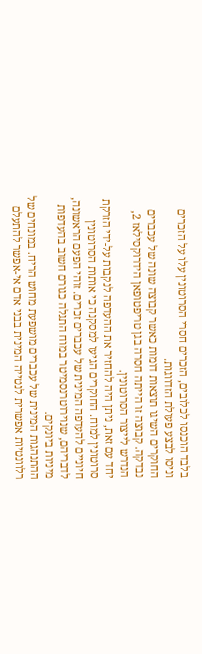בלבד הוכנסו לכלובים, הזכרים חסרי הסרוטונין עלו על הזכרים וניסו לבצע פעולת הזדווגות.
החוקרים השיגו תוצאות דומות כאשר קבוצה שונה של עכברים נבדקה. קבוצה זו הייתה חסרה בגן טריפטופאן הידרוקסילאז 2, הנדרש לייצור הסרוטונין.
יחד עם זאת, ניתן היה להחזיר את ההעדפה לנקבות על-ידי הזרקת סרוטונין למוח. החוקרים הגיעו למסקנה כי אותות הסרוטונין חיוניים להעדפה המינית של עכברים זכרים. זוהי הפעם הראשונה, לדבריהם, שנוירוטרנסמיטר במוח התגלה כגורם חשוב בהעדפות מיניות ביונקים.
ההתנהגות המינית של עכברים מושפעת מחוש הריח. במונחים של רלוונטיות אפשרית לנטייה המינית בבני אדם אי-אפשר להתעלם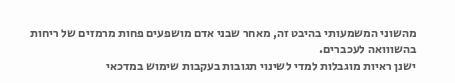מהשוני המשמעותי בהיבט זה, מאחר שבני אדם מושפעים פחות מרמזים של ריחות בהשווואה לעכברים.
ישנן ראיות מוגבלות למדי לשינוי תגובות בעקבות שימוש במדכאי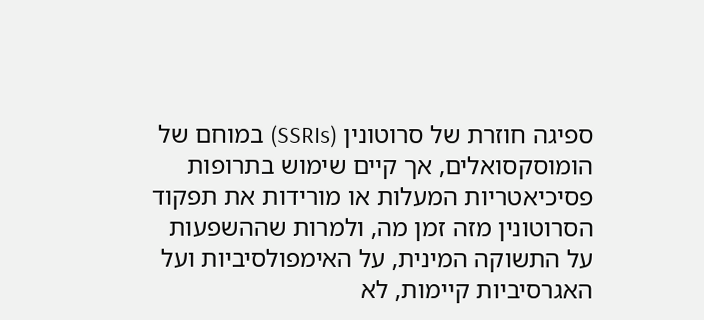ספיגה חוזרת של סרוטונין (SSRIs) במוחם של הומוסקסואלים, אך קיים שימוש בתרופות פסיכיאטריות המעלות או מורידות את תפקוד הסרוטונין מזה זמן מה, ולמרות שההשפעות על התשוקה המינית, על האימפולסיביות ועל האגרסיביות קיימות, לא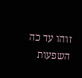זוהו עד כה השפעות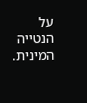על הנטייה המינית.